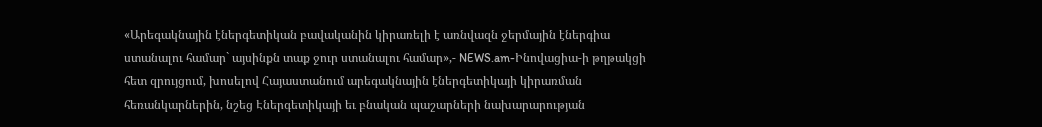«Արեգակնային էներգետիկան բավականին կիրառելի է առնվազն ջերմային էներգիա ստանալու համար` այսինքն տաք ջուր ստանալու համար»,- NEWS.am-Ինովացիա-ի թղթակցի հետ զրույցում, խոսելով Հայաստանում արեգակնային էներգետիկայի կիրառման հեռանկարներին, նշեց Էներգետիկայի եւ բնական պաշարների նախարարության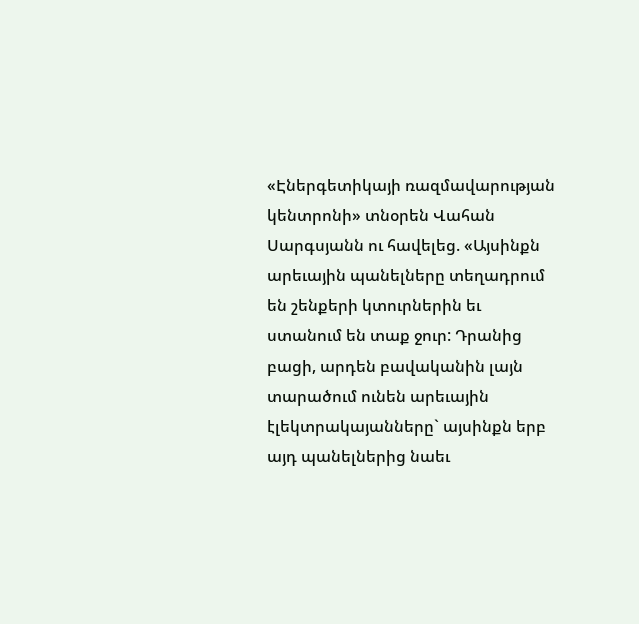«Էներգետիկայի ռազմավարության կենտրոնի» տնօրեն Վահան Սարգսյանն ու հավելեց. «Այսինքն արեւային պանելները տեղադրում են շենքերի կտուրներին եւ ստանում են տաք ջուր: Դրանից բացի, արդեն բավականին լայն տարածում ունեն արեւային էլեկտրակայանները` այսինքն երբ այդ պանելներից նաեւ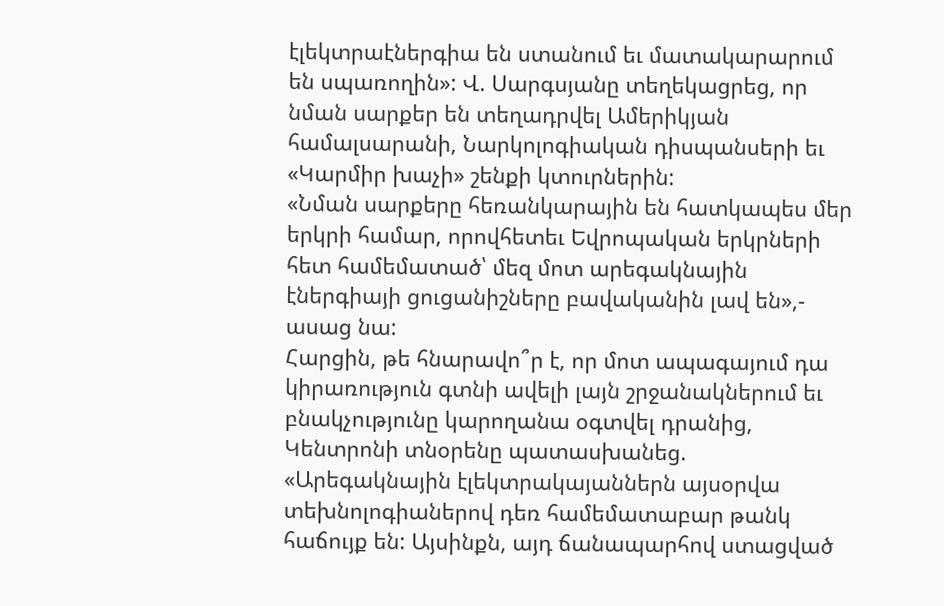էլեկտրաէներգիա են ստանում եւ մատակարարում են սպառողին»: Վ. Սարգսյանը տեղեկացրեց, որ նման սարքեր են տեղադրվել Ամերիկյան համալսարանի, Նարկոլոգիական դիսպանսերի եւ «Կարմիր խաչի» շենքի կտուրներին:
«Նման սարքերը հեռանկարային են հատկապես մեր երկրի համար, որովհետեւ Եվրոպական երկրների հետ համեմատած՝ մեզ մոտ արեգակնային էներգիայի ցուցանիշները բավականին լավ են»,- ասաց նա:
Հարցին, թե հնարավո՞ր է, որ մոտ ապագայում դա կիրառություն գտնի ավելի լայն շրջանակներում եւ բնակչությունը կարողանա օգտվել դրանից, Կենտրոնի տնօրենը պատասխանեց. «Արեգակնային էլեկտրակայաններն այսօրվա տեխնոլոգիաներով դեռ համեմատաբար թանկ հաճույք են: Այսինքն, այդ ճանապարհով ստացված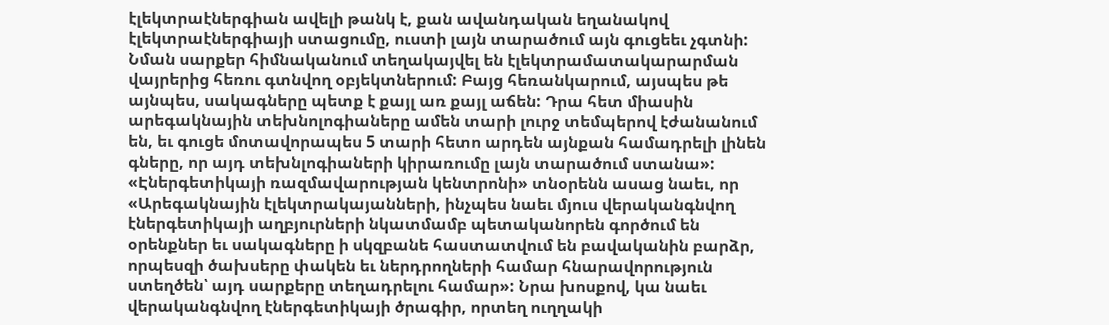էլեկտրաէներգիան ավելի թանկ է, քան ավանդական եղանակով էլեկտրաէներգիայի ստացումը, ուստի լայն տարածում այն գուցեեւ չգտնի: Նման սարքեր հիմնականում տեղակայվել են էլեկտրամատակարարման վայրերից հեռու գտնվող օբյեկտներում: Բայց հեռանկարում, այսպես թե այնպես, սակագները պետք է քայլ առ քայլ աճեն: Դրա հետ միասին արեգակնային տեխնոլոգիաները ամեն տարի լուրջ տեմպերով էժանանում են, եւ գուցե մոտավորապես 5 տարի հետո արդեն այնքան համադրելի լինեն գները, որ այդ տեխնլոգիաների կիրառումը լայն տարածում ստանա»:
«Էներգետիկայի ռազմավարության կենտրոնի» տնօրենն ասաց նաեւ, որ «Արեգակնային էլեկտրակայանների, ինչպես նաեւ մյուս վերականգնվող էներգետիկայի աղբյուրների նկատմամբ պետականորեն գործում են օրենքներ եւ սակագները ի սկզբանե հաստատվում են բավականին բարձր, որպեսզի ծախսերը փակեն եւ ներդրողների համար հնարավորություն ստեղծեն՝ այդ սարքերը տեղադրելու համար»: Նրա խոսքով, կա նաեւ վերականգնվող էներգետիկայի ծրագիր, որտեղ ուղղակի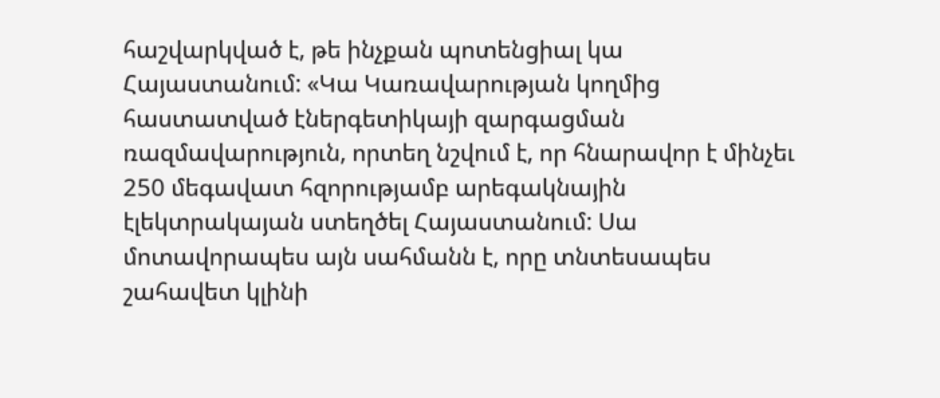հաշվարկված է, թե ինչքան պոտենցիալ կա Հայաստանում: «Կա Կառավարության կողմից հաստատված էներգետիկայի զարգացման ռազմավարություն, որտեղ նշվում է, որ հնարավոր է մինչեւ 250 մեգավատ հզորությամբ արեգակնային էլեկտրակայան ստեղծել Հայաստանում: Սա մոտավորապես այն սահմանն է, որը տնտեսապես շահավետ կլինի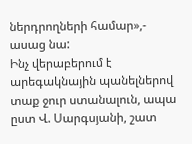ներդրողների համար»,- ասաց նա:
Ինչ վերաբերում է արեգակնային պանելներով տաք ջուր ստանալուն, ապա ըստ Վ. Սարգսյանի, շատ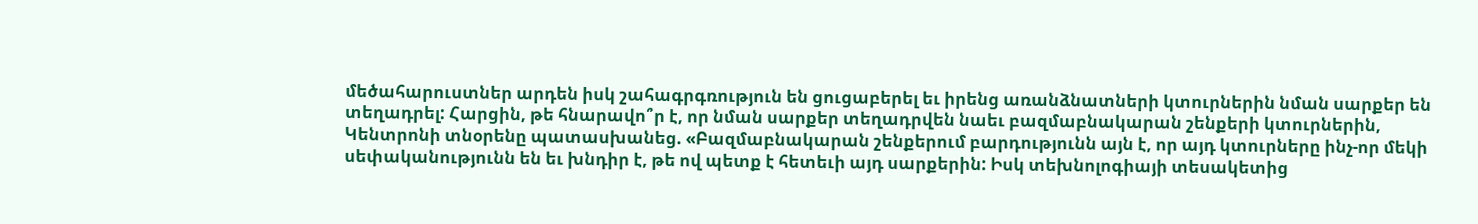մեծահարուստներ արդեն իսկ շահագրգռություն են ցուցաբերել եւ իրենց առանձնատների կտուրներին նման սարքեր են տեղադրել: Հարցին, թե հնարավո՞ր է, որ նման սարքեր տեղադրվեն նաեւ բազմաբնակարան շենքերի կտուրներին, Կենտրոնի տնօրենը պատասխանեց. «Բազմաբնակարան շենքերում բարդությունն այն է, որ այդ կտուրները ինչ-որ մեկի սեփականությունն են եւ խնդիր է, թե ով պետք է հետեւի այդ սարքերին: Իսկ տեխնոլոգիայի տեսակետից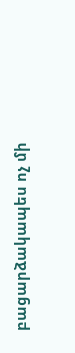բացարձակապես ոչ մի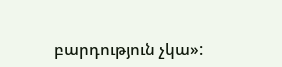բարդություն չկա»: